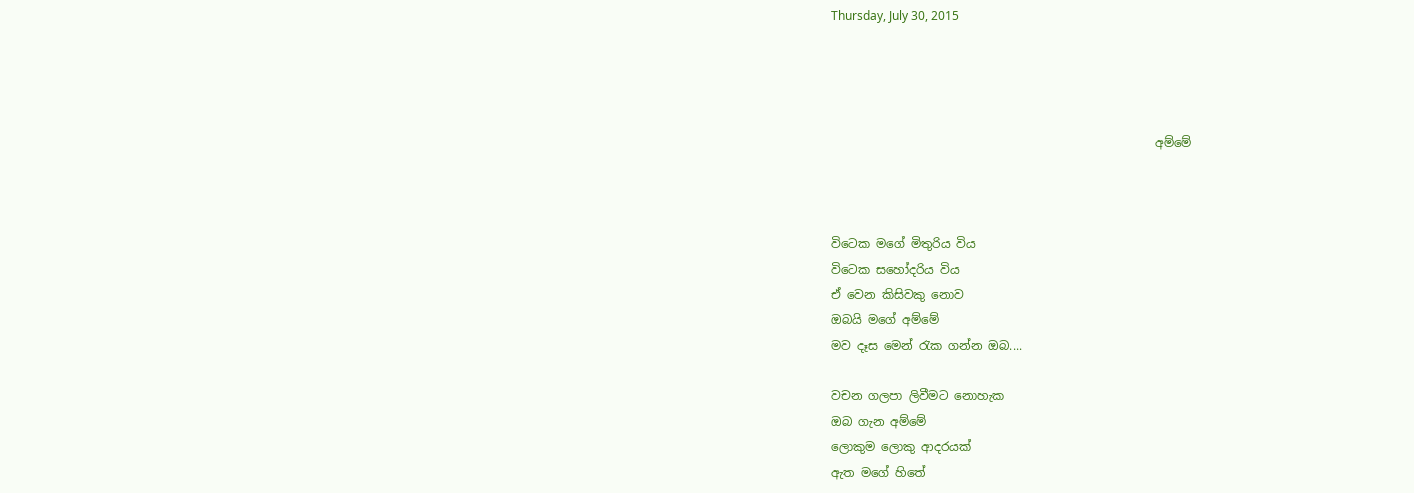Thursday, July 30, 2015




                                                      අම්මේ



විටෙක මගේ මිතුරිය විය
විටෙක සහෝදරිය විය
ඒ වෙන කිසිවකු නොව
ඔබයි මගේ අම්මේ
මව දෑස මෙන් රැක ගන්න ඔබ....

වචන ගලපා ලිවීමට නොහැක
ඔබ ගැන අම්මේ
ලොකුම ලොකු ආදරයක්
ඇත මගේ හිතේ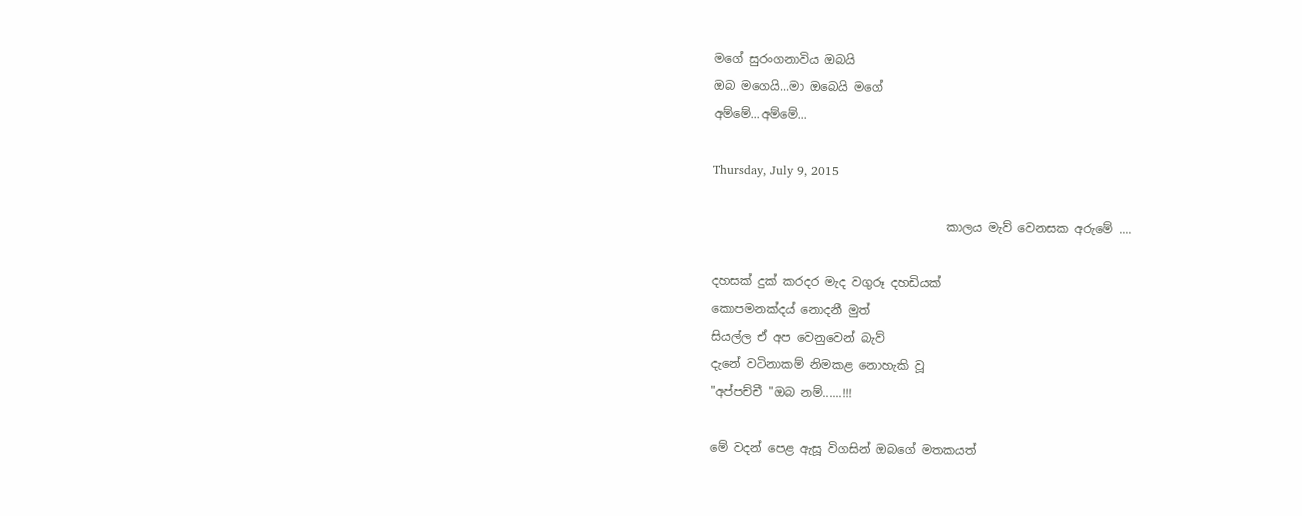මගේ සුරංගනාවිය ඔබයි
ඔබ මගෙයි...මා ඔබෙයි මගේ
අම්මේ...අම්මේ...

Thursday, July 9, 2015

                                       කාලය මැව් වෙනසක අරුමේ ....

දහසක් දුක් කරදර මැද වගුරූ දහඩියක්
කොපමනක්දය් නොදනී මුත්
සියල්ල ඒ අප වෙනුවෙන් බැව්
දැනේ වටිනාකම් නිමකළ නොහැකි වූ
"අප්පච්චී "ඔබ නම්......!!!

මේ වදන් පෙළ ඇසූ විගසින් ඔබගේ මතකයත්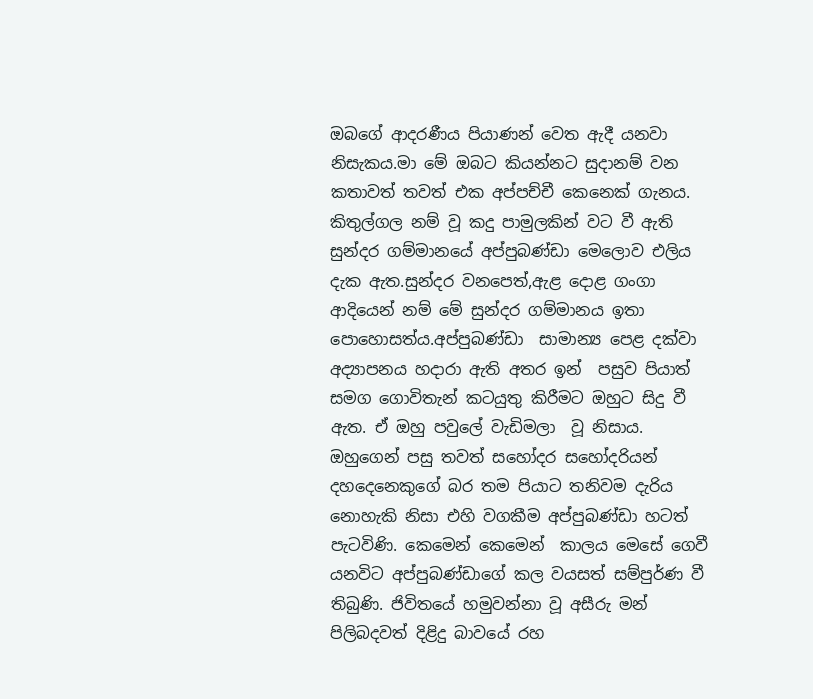ඔබගේ ආදරණීය පියාණන් වෙත ඇදී යනවා නිසැකය.මා මේ ඔබට කියන්නට සුදානම් වන කතාවත් තවත් එක අප්පච්චී කෙනෙක් ගැනය. කිතුල්ගල නම් වූ කදු පාමුලකින් වට වී ඇති සුන්දර ගම්මානයේ අප්පුබණ්ඩා මෙලොව එලිය දැක ඇත.සුන්දර වනපෙත්,ඇළ දොළ ගංගා ආදියෙන් නම් මේ සුන්දර ගම්මානය ඉතා පොහොසත්ය.අප්පුබණ්ඩා  සාමාන්‍ය පෙළ දක්වා අද්‍යාපනය හදාරා ඇති අතර ඉන්  පසුව පියාත් සමග ගොවිතැන් කටයුතු කිරීමට ඔහුට සිදු වී ඇත. ඒ ඔහු පවුලේ වැඩිමලා  වූ නිසාය. ඔහුගෙන් පසු තවත් සහෝදර සහෝදරියන් දහදෙනෙකුගේ බර තම පියාට තනිවම දැරිය නොහැකි නිසා එහි වගකීම අප්පුබණ්ඩා හටත් පැටවිණි. කෙමෙන් කෙමෙන්  කාලය මෙසේ ගෙවී යනවිට අප්පුබණ්ඩාගේ කල වයසත් සම්පුර්ණ වී තිබුණි. ජිවිතයේ හමුවන්නා වූ අසීරු මන් පිලිබදවත් දිළිදු බාවයේ රහ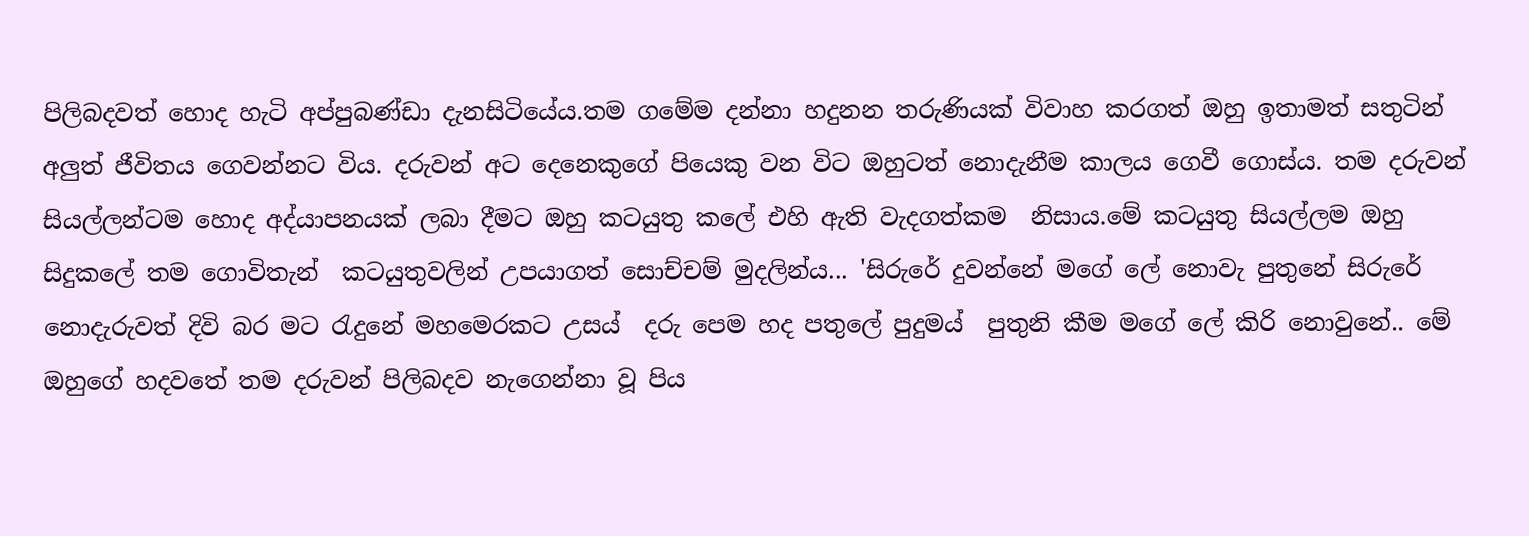පිලිබදවත් හොද හැටි අප්පුබණ්ඩා දැනසිටියේය.තම ගමේම දන්නා හදුනන තරුණියක් විවාහ කරගත් ඔහු ඉතාමත් සතුටින් අලුත් ජීවිතය ගෙවන්නට විය. දරුවන් අට දෙනෙකුගේ පියෙකු වන විට ඔහුටත් නොදැනීම කාලය ගෙවී ගොස්ය. තම දරුවන් සියල්ලන්ටම හොද අද්යාපනයක් ලබා දීමට ඔහු කටයුතු කලේ එහි ඇති වැදගත්කම  නිසාය.මේ කටයුතු සියල්ලම ඔහු සිදුකලේ තම ගොවිතැන්  කටයුතුවලින් උපයාගත් සොච්චම් මුදලින්ය... 'සිරුරේ දුවන්නේ මගේ ලේ නොවැ පුතුනේ සිරුරේ නොදැරුවත් දිවි බර මට රැදුනේ මහමෙරකට උසය්  දරු පෙම හද පතුලේ පුදුමය්  පුතුනි කීම මගේ ලේ කිරි නොවුනේ.. මේ ඔහුගේ හදවතේ තම දරුවන් පිලිබදව නැගෙන්නා වූ පිය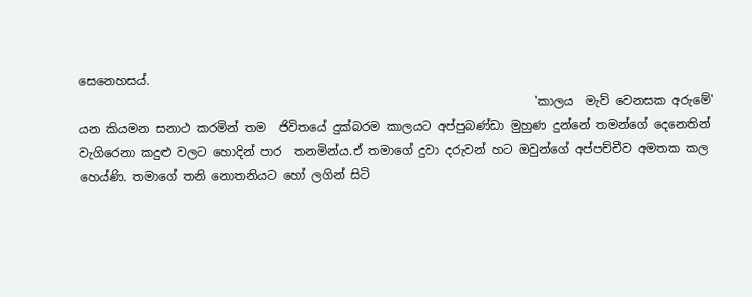සෙනෙහසය්.
                                                                            'කාලය  මැව් වෙනසක අරුමේ' යන කියමන සනාථ කරමින් තම  ජිවිතයේ දුක්බරම කාලයට අප්පුබණ්ඩා මුහුණ දුන්නේ තමන්ගේ දෙනෙතින් වැගිරෙනා කදුළු වලට හොදින් පාර  තනමින්ය.ඒ තමාගේ දුවා දරුවන් හට ඔවුන්ගේ අප්පච්චීව අමතක කල හෙය්ණි. තමාගේ තනි නොතනියට හෝ ලගින් සිටි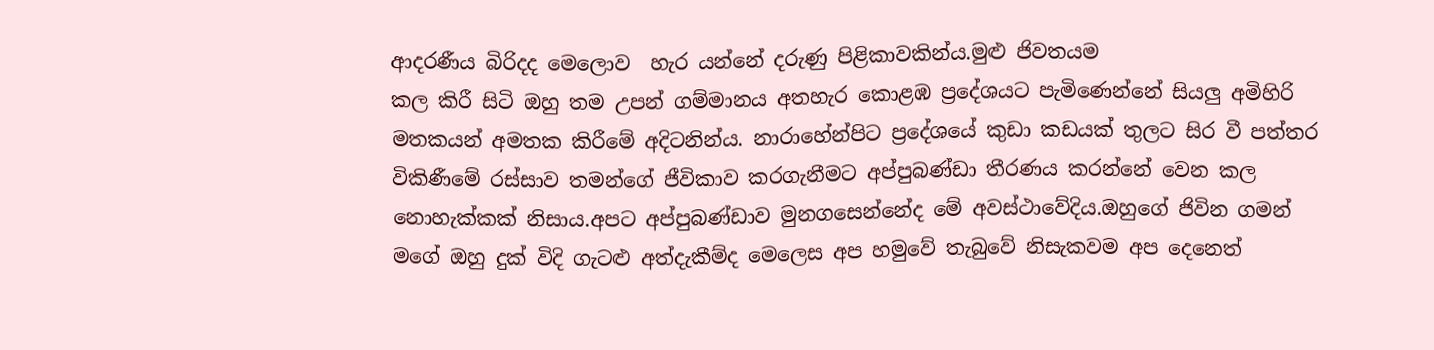ආදරණීය බිරිදද මෙලොව  හැර යන්නේ දරුණු පිළිකාවකින්ය.මුළු ජිවතයම
කල කිරී සිටි ඔහු තම උපන් ගම්මානය අතහැර කොළඹ ප්‍රදේශයට පැමිණෙන්නේ සියලු අමිහිරි මතකයන් අමතක කිරීමේ අදිටනින්ය. නාරාහේන්පිට ප්‍රදේශයේ කුඩා කඩයක් තුලට සිර වී පත්තර විකිණීමේ රස්සාව තමන්ගේ ජීවිකාව කරගැනීමට අප්පුබණ්ඩා තීරණය කරන්නේ වෙන කල නොහැක්කක් නිසාය.අපට අප්පුබණ්ඩාව මුනගසෙන්නේද මේ අවස්ථාවේදිය.ඔහුගේ ජිවින ගමන් මගේ ඔහු දුක් විදි ගැටළු අත්දැකීම්ද මෙලෙස අප හමුවේ තැබුවේ නිසැකවම අප දෙනෙත්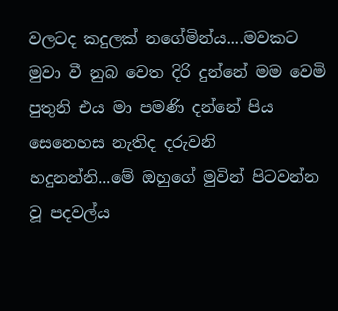වලටද කදුලක් නගේමින්ය....මවකට මුවා වී නුබ වෙත දිරි දුන්නේ මම වෙමි පුතුනි එය මා පමණි දන්නේ පිය සෙනෙහස නැතිද දරුවනි හදුනන්නි...මේ ඔහුගේ මුවින් පිටවන්න වූ පදවල්ය